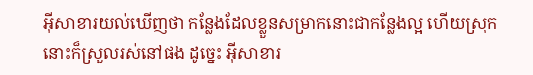អ៊ីសាខារយល់ឃើញថា កន្លែងដែលខ្លួនសម្រាកនោះជាកន្លែងល្អ ហើយស្រុកនោះក៏ស្រួលរស់នៅផង ដូច្នេះ អ៊ីសាខារ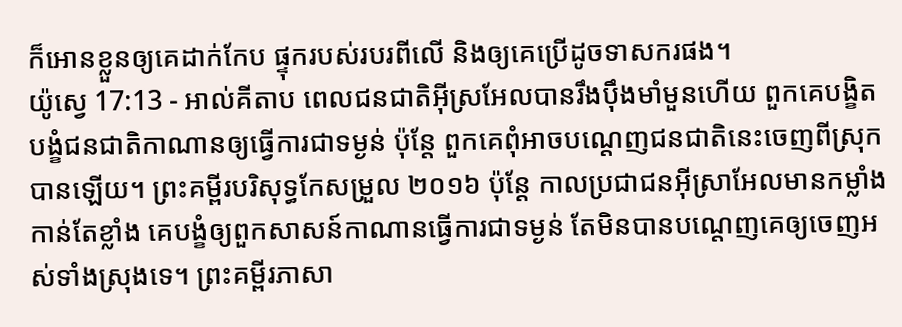ក៏អោនខ្លួនឲ្យគេដាក់កែប ផ្ទុករបស់របរពីលើ និងឲ្យគេប្រើដូចទាសករផង។
យ៉ូស្វេ 17:13 - អាល់គីតាប ពេលជនជាតិអ៊ីស្រអែលបានរឹងប៉ឹងមាំមួនហើយ ពួកគេបង្ខិតបង្ខំជនជាតិកាណានឲ្យធ្វើការជាទម្ងន់ ប៉ុន្តែ ពួកគេពុំអាចបណ្តេញជនជាតិនេះចេញពីស្រុកបានឡើយ។ ព្រះគម្ពីរបរិសុទ្ធកែសម្រួល ២០១៦ ប៉ុន្ដែ កាលប្រជាជនអ៊ីស្រាអែលមានកម្លាំងកាន់តែខ្លាំង គេបង្ខំឲ្យពួកសាសន៍កាណានធ្វើការជាទម្ងន់ តែមិនបានបណ្តេញគេឲ្យចេញអស់ទាំងស្រុងទេ។ ព្រះគម្ពីរភាសា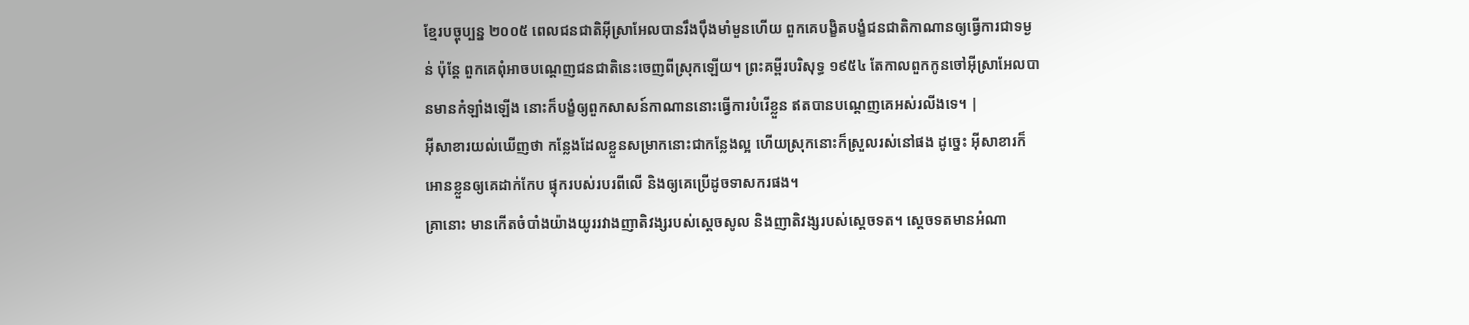ខ្មែរបច្ចុប្បន្ន ២០០៥ ពេលជនជាតិអ៊ីស្រាអែលបានរឹងប៉ឹងមាំមួនហើយ ពួកគេបង្ខិតបង្ខំជនជាតិកាណានឲ្យធ្វើការជាទម្ងន់ ប៉ុន្តែ ពួកគេពុំអាចបណ្តេញជនជាតិនេះចេញពីស្រុកឡើយ។ ព្រះគម្ពីរបរិសុទ្ធ ១៩៥៤ តែកាលពួកកូនចៅអ៊ីស្រាអែលបានមានកំឡាំងឡើង នោះក៏បង្ខំឲ្យពួកសាសន៍កាណាននោះធ្វើការបំរើខ្លួន ឥតបានបណ្តេញគេអស់រលីងទេ។ |
អ៊ីសាខារយល់ឃើញថា កន្លែងដែលខ្លួនសម្រាកនោះជាកន្លែងល្អ ហើយស្រុកនោះក៏ស្រួលរស់នៅផង ដូច្នេះ អ៊ីសាខារក៏អោនខ្លួនឲ្យគេដាក់កែប ផ្ទុករបស់របរពីលើ និងឲ្យគេប្រើដូចទាសករផង។
គ្រានោះ មានកើតចំបាំងយ៉ាងយូររវាងញាតិវង្សរបស់ស្តេចសូល និងញាតិវង្សរបស់ស្តេចទត។ ស្តេចទតមានអំណា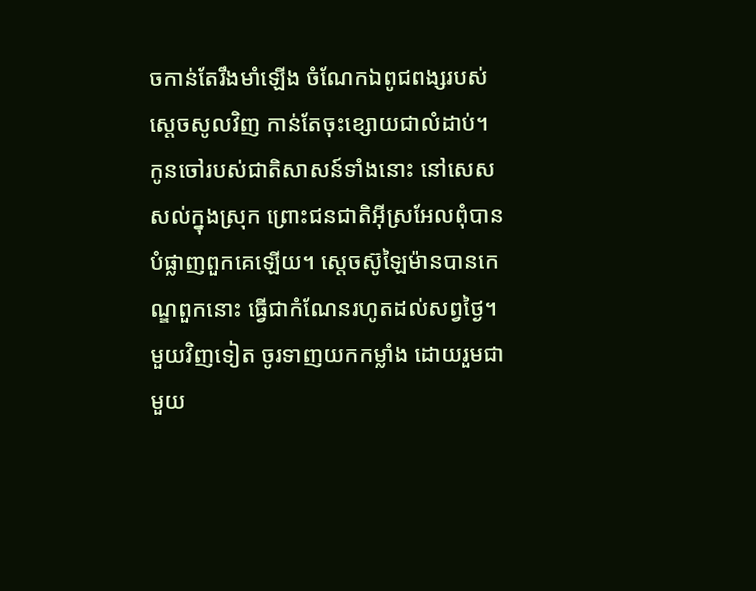ចកាន់តែរឹងមាំឡើង ចំណែកឯពូជពង្សរបស់ស្តេចសូលវិញ កាន់តែចុះខ្សោយជាលំដាប់។
កូនចៅរបស់ជាតិសាសន៍ទាំងនោះ នៅសេសសល់ក្នុងស្រុក ព្រោះជនជាតិអ៊ីស្រអែលពុំបានបំផ្លាញពួកគេឡើយ។ ស្តេចស៊ូឡៃម៉ានបានកេណ្ឌពួកនោះ ធ្វើជាកំណែនរហូតដល់សព្វថ្ងៃ។
មួយវិញទៀត ចូរទាញយកកម្លាំង ដោយរួមជាមួយ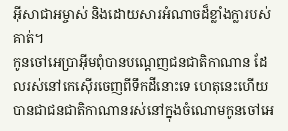អ៊ីសាជាអម្ចាស់ និងដោយសារអំណាចដ៏ខ្លាំងក្លារបស់គាត់។
កូនចៅអេប្រាអ៊ីមពុំបានបណ្តេញជនជាតិកាណាន ដែលរស់នៅកេស៊ើរចេញពីទឹកដីនោះទេ ហេតុនេះហើយបានជាជនជាតិកាណានរស់នៅក្នុងចំណោមកូនចៅអេ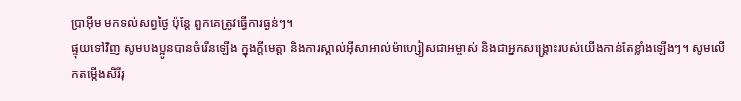ប្រាអ៊ីម មកទល់សព្វថ្ងៃ ប៉ុន្តែ ពួកគេត្រូវធ្វើការធ្ងន់ៗ។
ផ្ទុយទៅវិញ សូមបងប្អូនបានចំរើនឡើង ក្នុងក្តីមេត្តា និងការស្គាល់អ៊ីសាអាល់ម៉ាហ្សៀសជាអម្ចាស់ និងជាអ្នកសង្គ្រោះរបស់យើងកាន់តែខ្លាំងឡើងៗ។ សូមលើកតម្កើងសិរីរុ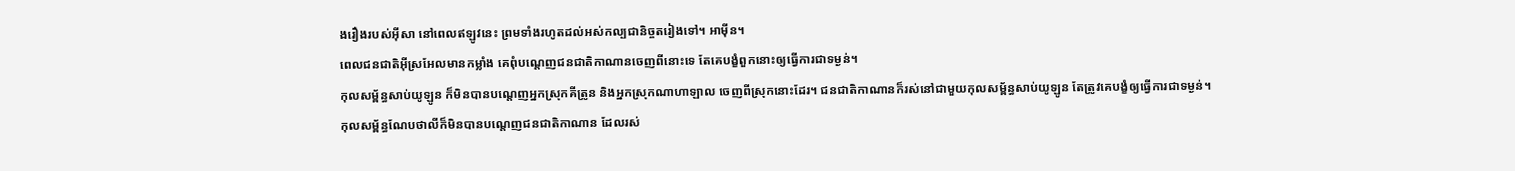ងរឿងរបស់អ៊ីសា នៅពេលឥឡូវនេះ ព្រមទាំងរហូតដល់អស់កល្បជានិច្ចតរៀងទៅ។ អាម៉ីន។
ពេលជនជាតិអ៊ីស្រអែលមានកម្លាំង គេពុំបណ្តេញជនជាតិកាណានចេញពីនោះទេ តែគេបង្ខំពួកនោះឲ្យធ្វើការជាទម្ងន់។
កុលសម្ព័ន្ធសាប់យូឡូន ក៏មិនបានបណ្តេញអ្នកស្រុកគីត្រូន និងអ្នកស្រុកណាហាឡាល ចេញពីស្រុកនោះដែរ។ ជនជាតិកាណានក៏រស់នៅជាមួយកុលសម្ព័ន្ធសាប់យូឡូន តែត្រូវគេបង្ខំឲ្យធ្វើការជាទម្ងន់។
កុលសម្ព័ន្ធណែបថាលីក៏មិនបានបណ្តេញជនជាតិកាណាន ដែលរស់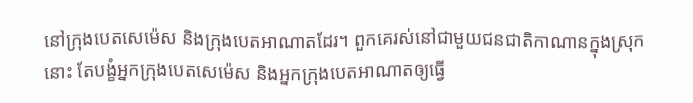នៅក្រុងបេតសេម៉េស និងក្រុងបេតអាណាតដែរ។ ពួកគេរស់នៅជាមួយជនជាតិកាណានក្នុងស្រុកនោះ តែបង្ខំអ្នកក្រុងបេតសេម៉េស និងអ្នកក្រុងបេតអាណាតឲ្យធ្វើ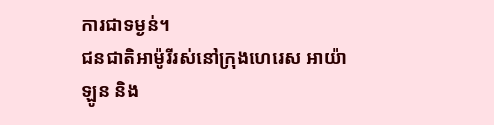ការជាទម្ងន់។
ជនជាតិអាម៉ូរីរស់នៅក្រុងហេរេស អាយ៉ាឡូន និង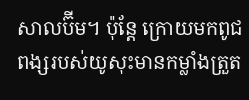សាលប៊ីម។ ប៉ុន្តែ ក្រោយមកពូជពង្សរបស់យូសុះមានកម្លាំងត្រួត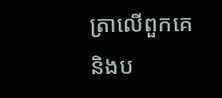ត្រាលើពួកគេ និងប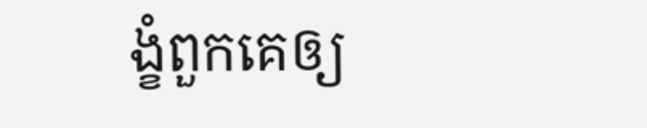ង្ខំពួកគេឲ្យ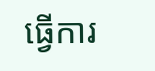ធ្វើការ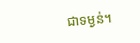ជាទម្ងន់។